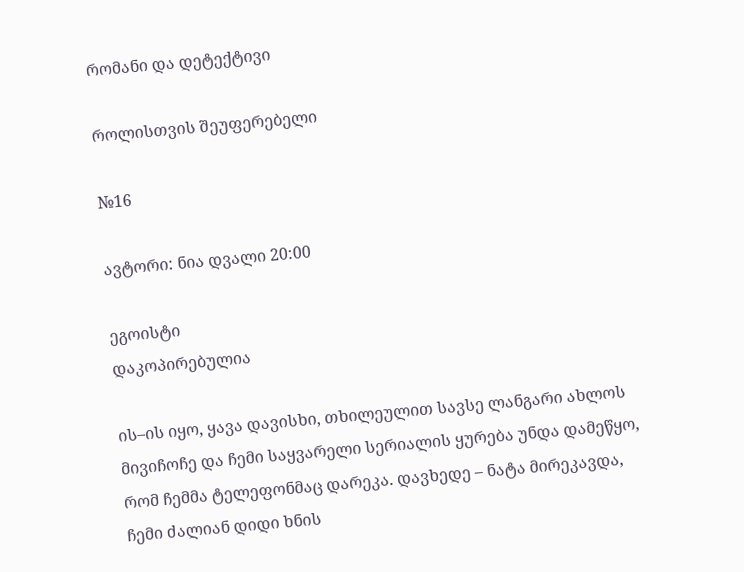რომანი და დეტექტივი

როლისთვის შეუფერებელი

№16

ავტორი: ნია დვალი 20:00

ეგოისტი
დაკოპირებულია

ის–ის იყო, ყავა დავისხი, თხილეულით სავსე ლანგარი ახლოს მივიჩოჩე და ჩემი საყვარელი სერიალის ყურება უნდა დამეწყო, რომ ჩემმა ტელეფონმაც დარეკა. დავხედე – ნატა მირეკავდა, ჩემი ძალიან დიდი ხნის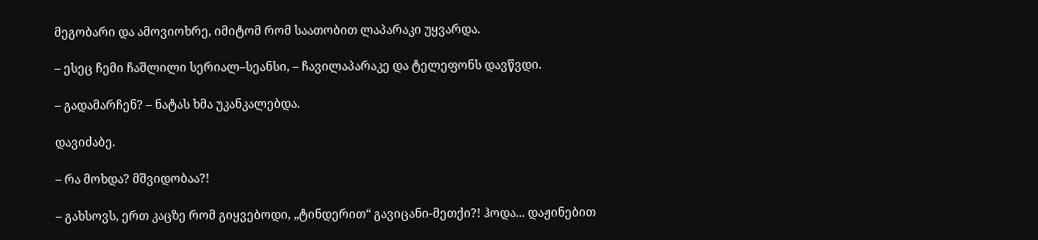მეგობარი და ამოვიოხრე, იმიტომ რომ საათობით ლაპარაკი უყვარდა.

– ესეც ჩემი ჩაშლილი სერიალ–სეანსი, – ჩავილაპარაკე და ტელეფონს დავწვდი.

– გადამარჩენ? – ნატას ხმა უკანკალებდა.

დავიძაბე.

– რა მოხდა? მშვიდობაა?!

– გახსოვს, ერთ კაცზე რომ გიყვებოდი, „ტინდერით“ გავიცანი-მეთქი?! ჰოდა... დაჟინებით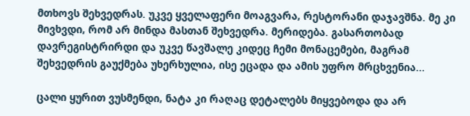მთხოვს შეხვედრას. უკვე ყველაფერი მოაგვარა, რესტორანი დაჯავშნა. მე კი მივხვდი, რომ არ მინდა მასთან შეხვედრა. მერიდება. გასართობად დავრეგისტრირდი და უკვე წავშალე კიდეც ჩემი მონაცემები, მაგრამ შეხვედრის გაუქმება უხერხულია, ისე ეცადა და ამის უფრო მრცხვენია...

ცალი ყურით ვუსმენდი, ნატა კი რაღაც დეტალებს მიყვებოდა და არ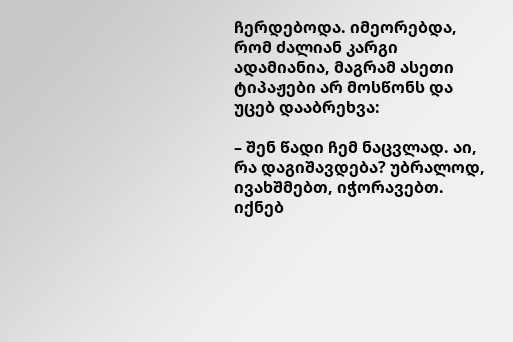ჩერდებოდა. იმეორებდა, რომ ძალიან კარგი ადამიანია, მაგრამ ასეთი ტიპაჟები არ მოსწონს და უცებ დააბრეხვა:

– შენ წადი ჩემ ნაცვლად. აი, რა დაგიშავდება? უბრალოდ, ივახშმებთ, იჭორავებთ. იქნებ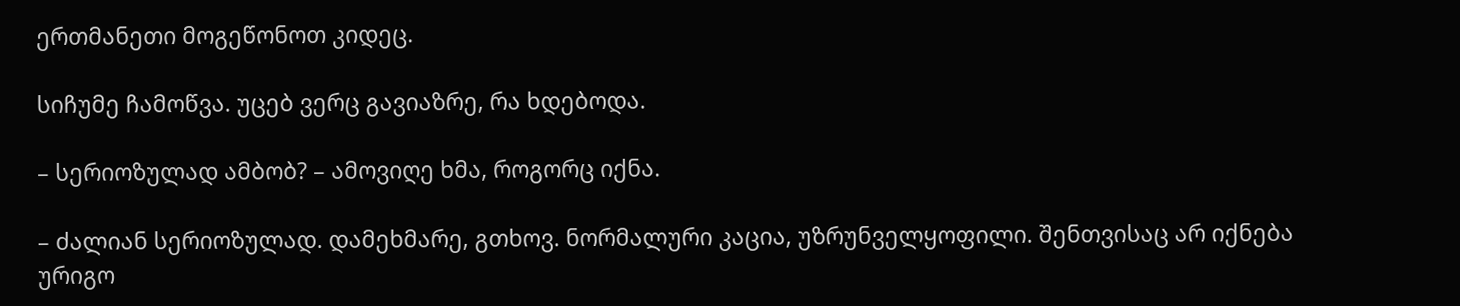ერთმანეთი მოგეწონოთ კიდეც.

სიჩუმე ჩამოწვა. უცებ ვერც გავიაზრე, რა ხდებოდა.

– სერიოზულად ამბობ? – ამოვიღე ხმა, როგორც იქნა.

– ძალიან სერიოზულად. დამეხმარე, გთხოვ. ნორმალური კაცია, უზრუნველყოფილი. შენთვისაც არ იქნება ურიგო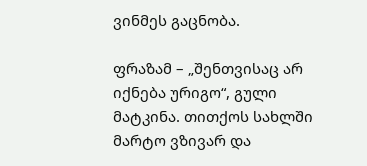ვინმეს გაცნობა.

ფრაზამ – „შენთვისაც არ იქნება ურიგო“, გული მატკინა. თითქოს სახლში მარტო ვზივარ და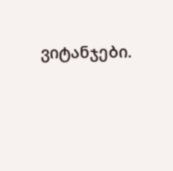ვიტანჯები.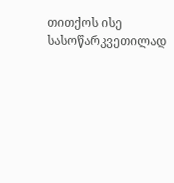თითქოს ისე სასოწარკვეთილად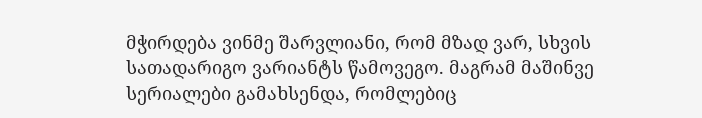მჭირდება ვინმე შარვლიანი, რომ მზად ვარ, სხვის სათადარიგო ვარიანტს წამოვეგო. მაგრამ მაშინვე სერიალები გამახსენდა, რომლებიც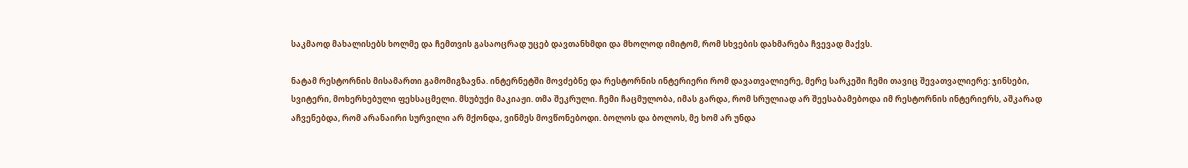საკმაოდ მახალისებს ხოლმე და ჩემთვის გასაოცრად უცებ დავთანხმდი და მხოლოდ იმიტომ, რომ სხვების დახმარება ჩვევად მაქვს.

ნატამ რესტორნის მისამართი გამომიგზავნა. ინტერნეტში მოვძებნე და რესტორნის ინტერიერი რომ დავათვალიერე, მერე სარკეში ჩემი თავიც შევათვალიერე: ჯინსები, სვიტერი, მოხერხებული ფეხსაცმელი. მსუბუქი მაკიაჟი. თმა შეკრული. ჩემი ჩაცმულობა, იმას გარდა, რომ სრულიად არ შეესაბამებოდა იმ რესტორნის ინტერიერს, აშკარად აჩვენებდა, რომ არანაირი სურვილი არ მქონდა, ვინმეს მოვწონებოდი. ბოლოს და ბოლოს, მე ხომ არ უნდა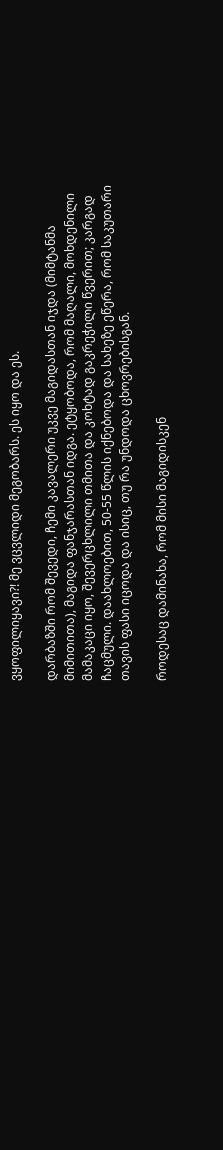ვყოფილიყავი?! მე ვცვლიდი მეგობარს. ეს იყო და ეს.

დარბაზში რომ შევედი, ჩემი კავალერი უკვე მაგიდასთან იჯდა (მიმტანმა მიმითითა), მაგიდა ფანჯარასთან იდგა. ეტყობოდა, რომ მაღალი, მოხდენილი მამაკაცი იყო, შევერცხლილი თმითა და კოხტად გაკრეჭილი წვერით; კარგად ჩაცმული. დაახლოებით, 50-55 წლის იქნებოდა და სახეზე ეწერა, რომ საკუთარი თავის ფასი იცოდა და ისიც, თუ რა უნდოდა ცხოვრებისგან.

როდესაც დამინახა, რომ მისი მაგიდისკენ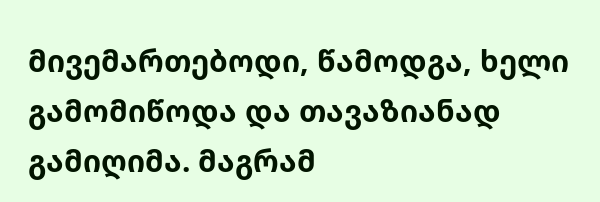მივემართებოდი, წამოდგა, ხელი გამომიწოდა და თავაზიანად გამიღიმა. მაგრამ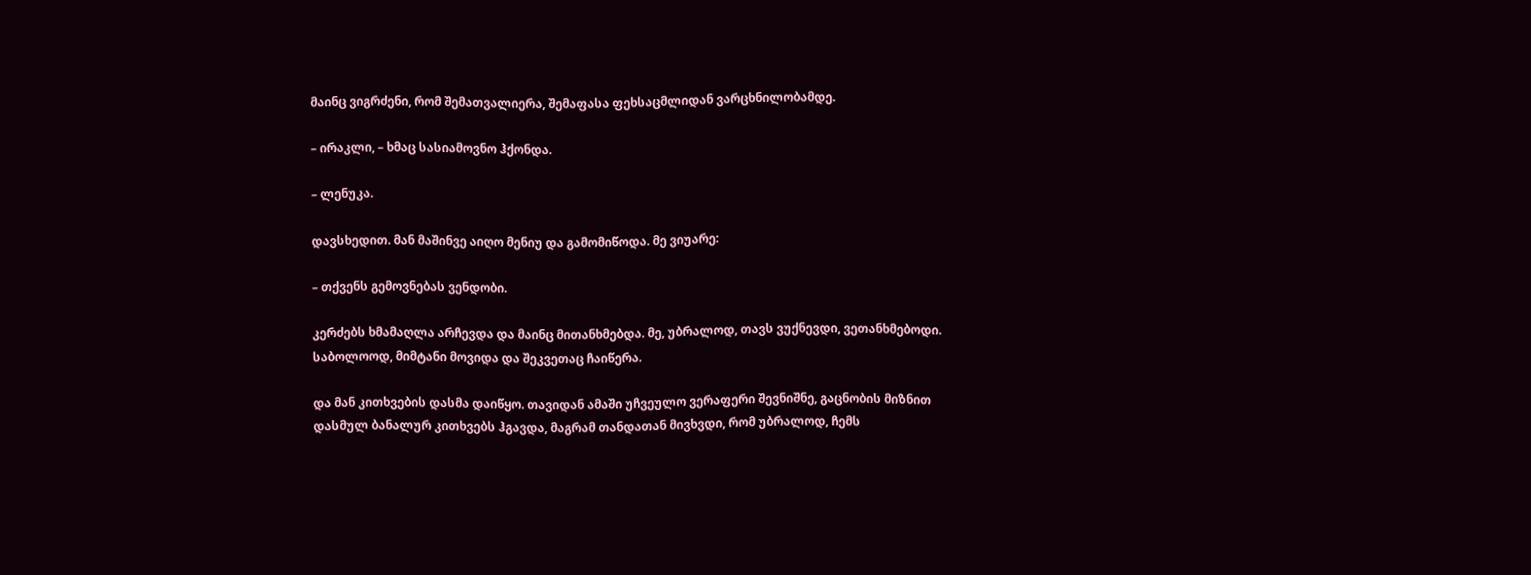მაინც ვიგრძენი, რომ შემათვალიერა, შემაფასა ფეხსაცმლიდან ვარცხნილობამდე.

– ირაკლი, – ხმაც სასიამოვნო ჰქონდა.

– ლენუკა.

დავსხედით. მან მაშინვე აიღო მენიუ და გამომიწოდა. მე ვიუარე:

– თქვენს გემოვნებას ვენდობი.

კერძებს ხმამაღლა არჩევდა და მაინც მითანხმებდა. მე, უბრალოდ, თავს ვუქნევდი, ვეთანხმებოდი. საბოლოოდ, მიმტანი მოვიდა და შეკვეთაც ჩაიწერა.

და მან კითხვების დასმა დაიწყო. თავიდან ამაში უჩვეულო ვერაფერი შევნიშნე, გაცნობის მიზნით დასმულ ბანალურ კითხვებს ჰგავდა, მაგრამ თანდათან მივხვდი, რომ უბრალოდ, ჩემს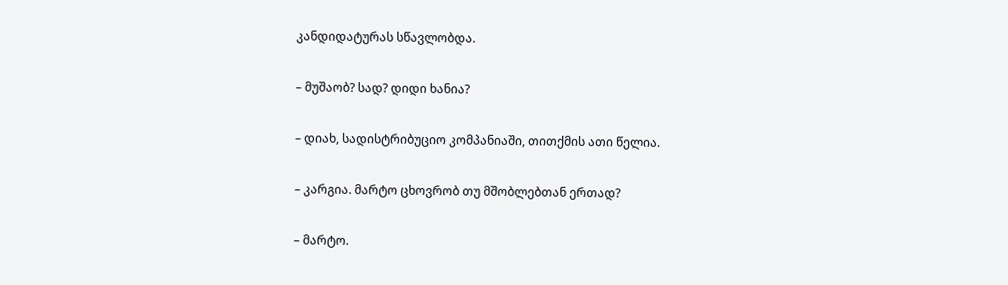კანდიდატურას სწავლობდა.

– მუშაობ? სად? დიდი ხანია?

– დიახ, სადისტრიბუციო კომპანიაში, თითქმის ათი წელია.

– კარგია. მარტო ცხოვრობ თუ მშობლებთან ერთად?

– მარტო.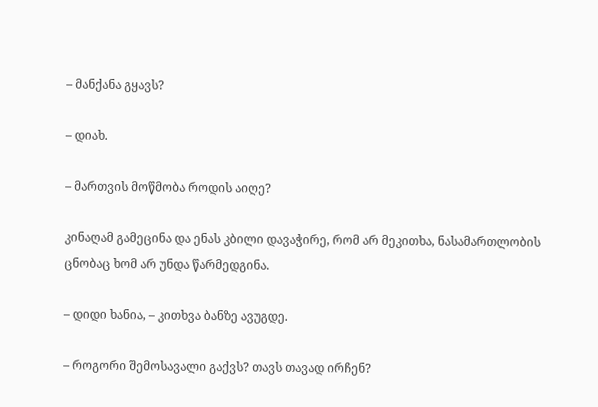– მანქანა გყავს?

– დიახ.

– მართვის მოწმობა როდის აიღე?

კინაღამ გამეცინა და ენას კბილი დავაჭირე, რომ არ მეკითხა, ნასამართლობის ცნობაც ხომ არ უნდა წარმედგინა.

– დიდი ხანია, – კითხვა ბანზე ავუგდე.

– როგორი შემოსავალი გაქვს? თავს თავად ირჩენ?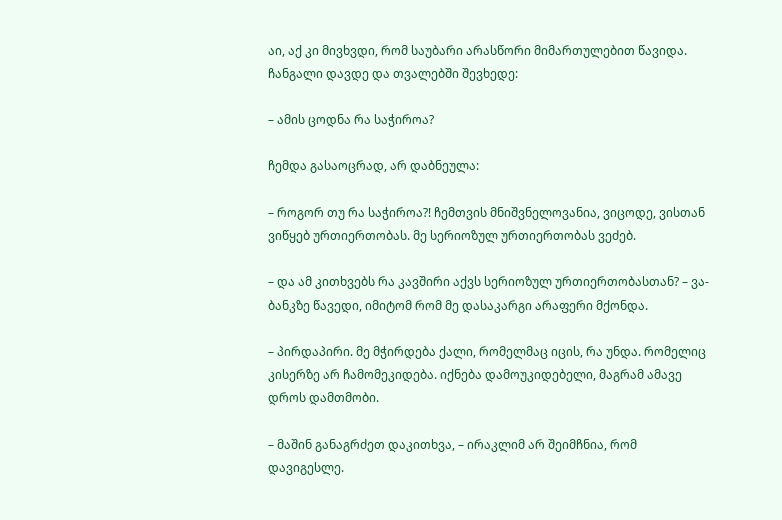აი, აქ კი მივხვდი, რომ საუბარი არასწორი მიმართულებით წავიდა. ჩანგალი დავდე და თვალებში შევხედე:

– ამის ცოდნა რა საჭიროა?

ჩემდა გასაოცრად, არ დაბნეულა:

– როგორ თუ რა საჭიროა?! ჩემთვის მნიშვნელოვანია, ვიცოდე, ვისთან ვიწყებ ურთიერთობას. მე სერიოზულ ურთიერთობას ვეძებ.

– და ამ კითხვებს რა კავშირი აქვს სერიოზულ ურთიერთობასთან? – ვა-ბანკზე წავედი, იმიტომ რომ მე დასაკარგი არაფერი მქონდა.

– პირდაპირი. მე მჭირდება ქალი, რომელმაც იცის, რა უნდა. რომელიც კისერზე არ ჩამომეკიდება. იქნება დამოუკიდებელი, მაგრამ ამავე დროს დამთმობი.

– მაშინ განაგრძეთ დაკითხვა, – ირაკლიმ არ შეიმჩნია, რომ დავიგესლე.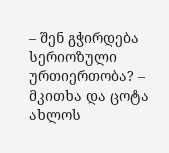– შენ გჭირდება სერიოზული ურთიერთობა? – მკითხა და ცოტა ახლოს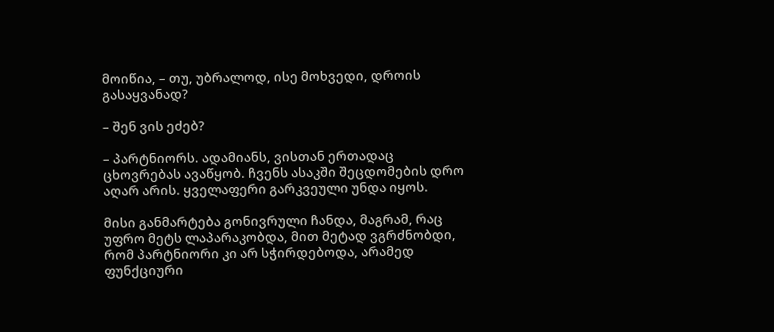მოიწია, – თუ, უბრალოდ, ისე მოხვედი, დროის გასაყვანად?

– შენ ვის ეძებ?

– პარტნიორს. ადამიანს, ვისთან ერთადაც ცხოვრებას ავაწყობ. ჩვენს ასაკში შეცდომების დრო აღარ არის. ყველაფერი გარკვეული უნდა იყოს.

მისი განმარტება გონივრული ჩანდა, მაგრამ, რაც უფრო მეტს ლაპარაკობდა, მით მეტად ვგრძნობდი, რომ პარტნიორი კი არ სჭირდებოდა, არამედ ფუნქციური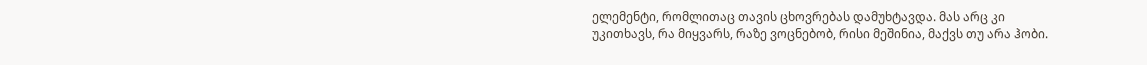ელემენტი, რომლითაც თავის ცხოვრებას დამუხტავდა. მას არც კი უკითხავს, რა მიყვარს, რაზე ვოცნებობ, რისი მეშინია, მაქვს თუ არა ჰობი.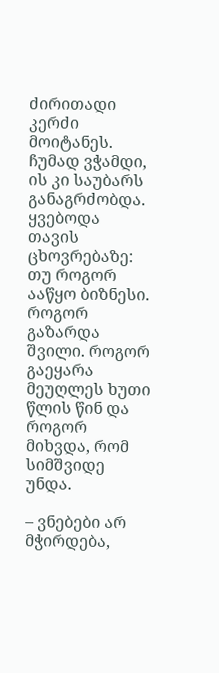ძირითადი კერძი მოიტანეს. ჩუმად ვჭამდი, ის კი საუბარს განაგრძობდა. ყვებოდა თავის ცხოვრებაზე: თუ როგორ ააწყო ბიზნესი. როგორ გაზარდა შვილი. როგორ გაეყარა მეუღლეს ხუთი წლის წინ და როგორ მიხვდა, რომ სიმშვიდე უნდა.

– ვნებები არ მჭირდება,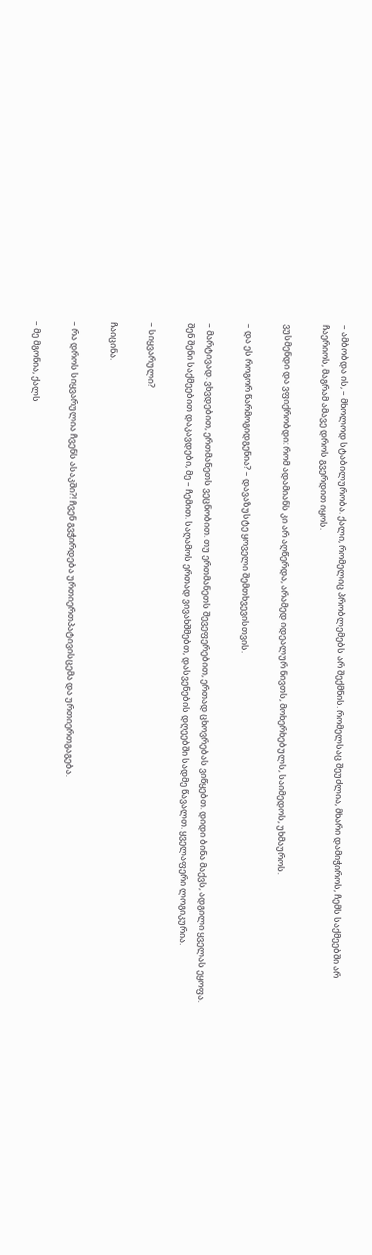– ამბობდა ის, – მხოლოდ სტაბილურობა. ქალი, რომელიც პრობლემებს არ შექმნის. რომელსაც შეუძლია, მხარი დამიჭიროს, ჩემს საქმეებში არ ჩაერიოს, მაგრამ ამავე დროს გვერდით იყოს.

ვუსმენდი და ვფიქრობდი: რომ ადამიანს კი არ აღწერდა, არამედ იდეალურ ნივთს, მოხერხებულს, საიმედოს, უხმაუროს.

– და ეს როგორ წარმოგიდგენია? – დავაზუსტე ყოველი შემთხვევისთვის.

– მარტივად. ვხვდებით, ერთმანეთს ვეცნობით. თუ ერთმანეთს შევეფერებით, ერთად ცხოვრებას ვიწყებთ. დიდი ბინა მაქვს, ადგილი ყველას ეყოფა. შენ შენი საქმეებით დაკავდები, მე – ჩემით. საღამოს ერთად ვივახშმებთ, დასვენების დღეებში სადმე წავალთ. ყველაფერი ლოგიკურია.

– სიყვარული?

ჩაიცინა.

– რა დროს სიყვარულია ჩვენს ასაკში?! ჩვენ გვჭირდება ურთიერთპატივისცემა და ურთიერთგაგება.

– მე მგონია, ქალს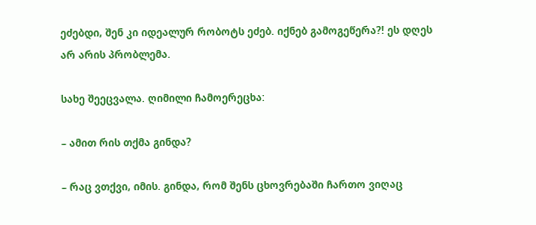ეძებდი, შენ კი იდეალურ რობოტს ეძებ. იქნებ გამოგეწერა?! ეს დღეს არ არის პრობლემა.

სახე შეეცვალა. ღიმილი ჩამოერეცხა:

– ამით რის თქმა გინდა?

– რაც ვთქვი, იმის. გინდა, რომ შენს ცხოვრებაში ჩართო ვიღაც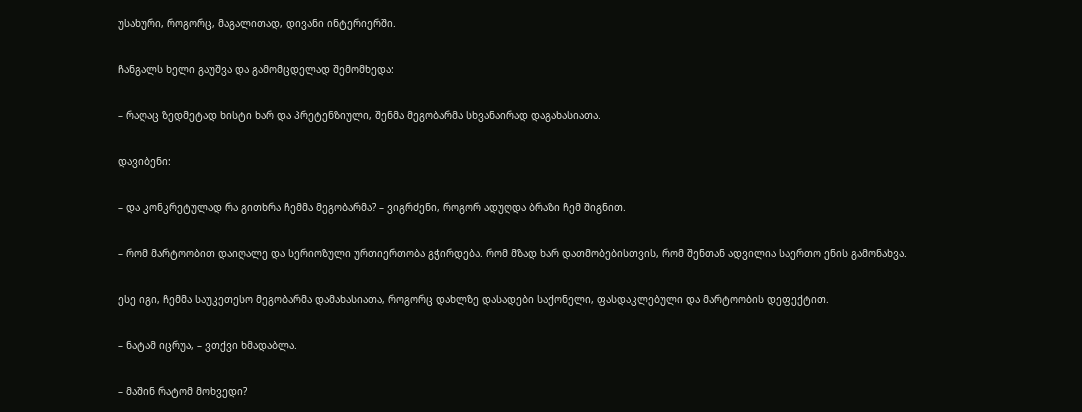უსახური, როგორც, მაგალითად, დივანი ინტერიერში.

ჩანგალს ხელი გაუშვა და გამომცდელად შემომხედა:

– რაღაც ზედმეტად ხისტი ხარ და პრეტენზიული, შენმა მეგობარმა სხვანაირად დაგახასიათა.

დავიბენი:

– და კონკრეტულად რა გითხრა ჩემმა მეგობარმა? – ვიგრძენი, როგორ ადუღდა ბრაზი ჩემ შიგნით.

– რომ მარტოობით დაიღალე და სერიოზული ურთიერთობა გჭირდება. რომ მზად ხარ დათმობებისთვის, რომ შენთან ადვილია საერთო ენის გამონახვა.

ესე იგი, ჩემმა საუკეთესო მეგობარმა დამახასიათა, როგორც დახლზე დასადები საქონელი, ფასდაკლებული და მარტოობის დეფექტით.

– ნატამ იცრუა, – ვთქვი ხმადაბლა.

– მაშინ რატომ მოხვედი?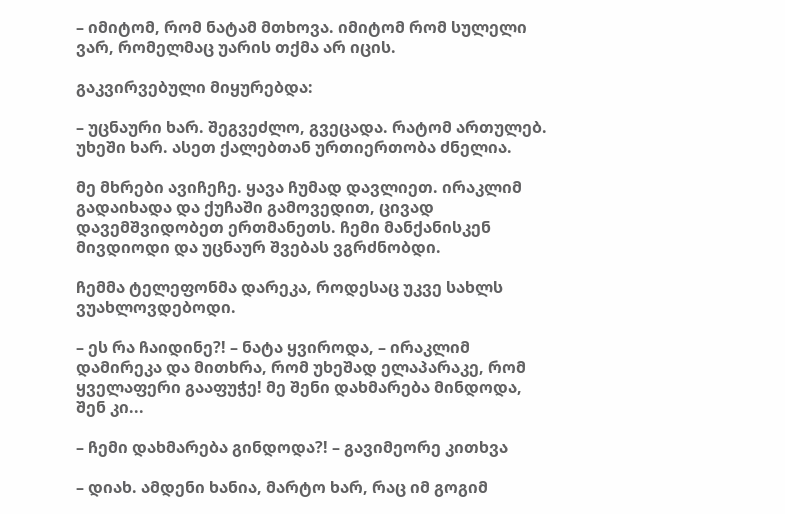– იმიტომ, რომ ნატამ მთხოვა. იმიტომ რომ სულელი ვარ, რომელმაც უარის თქმა არ იცის.

გაკვირვებული მიყურებდა:

– უცნაური ხარ. შეგვეძლო, გვეცადა. რატომ ართულებ. უხეში ხარ. ასეთ ქალებთან ურთიერთობა ძნელია.

მე მხრები ავიჩეჩე. ყავა ჩუმად დავლიეთ. ირაკლიმ გადაიხადა და ქუჩაში გამოვედით, ცივად დავემშვიდობეთ ერთმანეთს. ჩემი მანქანისკენ მივდიოდი და უცნაურ შვებას ვგრძნობდი.

ჩემმა ტელეფონმა დარეკა, როდესაც უკვე სახლს ვუახლოვდებოდი.

– ეს რა ჩაიდინე?! – ნატა ყვიროდა, – ირაკლიმ დამირეკა და მითხრა, რომ უხეშად ელაპარაკე, რომ ყველაფერი გააფუჭე! მე შენი დახმარება მინდოდა, შენ კი...

– ჩემი დახმარება გინდოდა?! – გავიმეორე კითხვა

– დიახ. ამდენი ხანია, მარტო ხარ, რაც იმ გოგიმ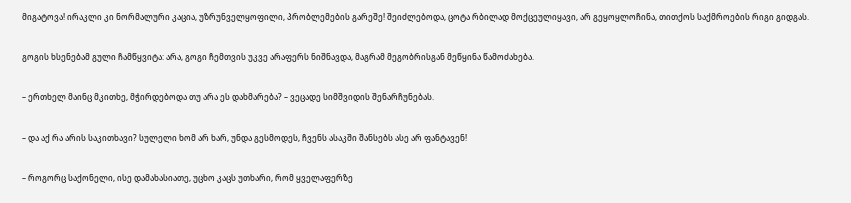მიგატოვა! ირაკლი კი ნორმალური კაცია, უზრუნველყოფილი, პრობლემების გარეშე! შეიძლებოდა, ცოტა რბილად მოქცეულიყავი, არ გეყოყლოჩინა, თითქოს საქმროების რიგი გიდგას.

გოგის ხსენებამ გული ჩამწყვიტა: არა, გოგი ჩემთვის უკვე არაფერს ნიშნავდა, მაგრამ მეგობრისგან მეწყინა წამოძახება.

– ერთხელ მაინც მკითხე, მჭირდებოდა თუ არა ეს დახმარება? – ვეცადე სიმშვიდის შენარჩუნებას.

– და აქ რა არის საკითხავი? სულელი ხომ არ ხარ, უნდა გესმოდეს, ჩვენს ასაკში შანსებს ასე არ ფანტავენ!

– როგორც საქონელი, ისე დამახასიათე, უცხო კაცს უთხარი, რომ ყველაფერზე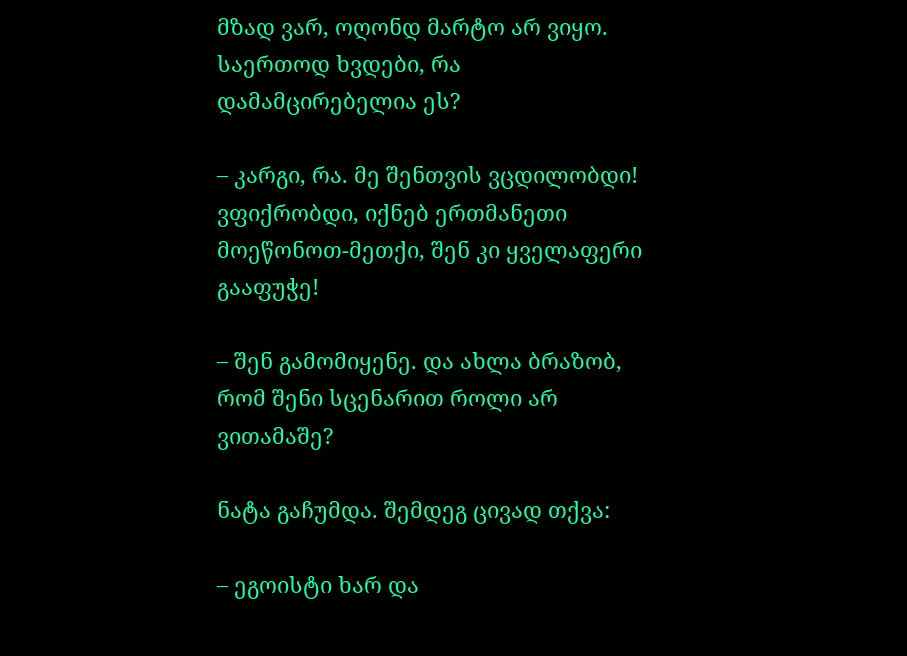მზად ვარ, ოღონდ მარტო არ ვიყო. საერთოდ ხვდები, რა დამამცირებელია ეს?

– კარგი, რა. მე შენთვის ვცდილობდი! ვფიქრობდი, იქნებ ერთმანეთი მოეწონოთ-მეთქი, შენ კი ყველაფერი გააფუჭე!

– შენ გამომიყენე. და ახლა ბრაზობ, რომ შენი სცენარით როლი არ ვითამაშე?

ნატა გაჩუმდა. შემდეგ ცივად თქვა:

– ეგოისტი ხარ და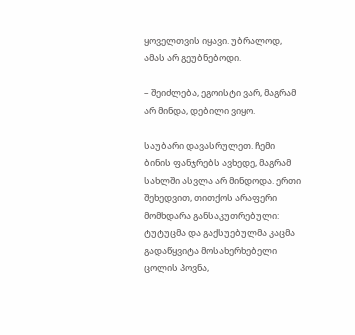ყოველთვის იყავი. უბრალოდ, ამას არ გეუბნებოდი.

– შეიძლება, ეგოისტი ვარ, მაგრამ არ მინდა, დებილი ვიყო.

საუბარი დავასრულეთ. ჩემი ბინის ფანჯრებს ავხედე, მაგრამ სახლში ასვლა არ მინდოდა. ერთი შეხედვით, თითქოს არაფერი მომხდარა განსაკუთრებული: ტუტუცმა და გაქსუებულმა კაცმა გადაწყვიტა მოსახერხებელი ცოლის პოვნა,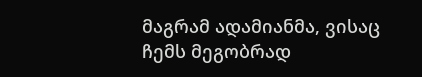მაგრამ ადამიანმა, ვისაც ჩემს მეგობრად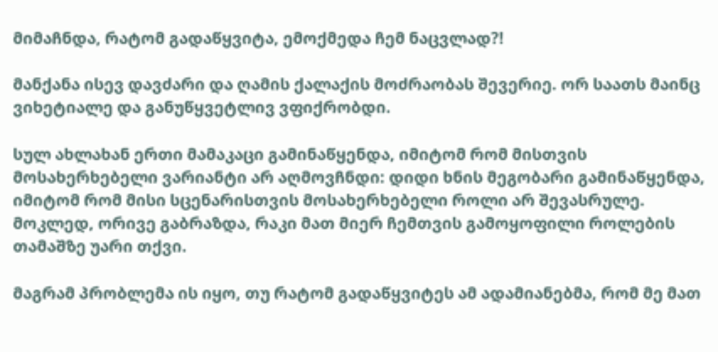მიმაჩნდა, რატომ გადაწყვიტა, ემოქმედა ჩემ ნაცვლად?!

მანქანა ისევ დავძარი და ღამის ქალაქის მოძრაობას შევერიე. ორ საათს მაინც ვიხეტიალე და განუწყვეტლივ ვფიქრობდი.

სულ ახლახან ერთი მამაკაცი გამინაწყენდა, იმიტომ რომ მისთვის მოსახერხებელი ვარიანტი არ აღმოვჩნდი: დიდი ხნის მეგობარი გამინაწყენდა, იმიტომ რომ მისი სცენარისთვის მოსახერხებელი როლი არ შევასრულე. მოკლედ, ორივე გაბრაზდა, რაკი მათ მიერ ჩემთვის გამოყოფილი როლების თამაშზე უარი თქვი.

მაგრამ პრობლემა ის იყო, თუ რატომ გადაწყვიტეს ამ ადამიანებმა, რომ მე მათ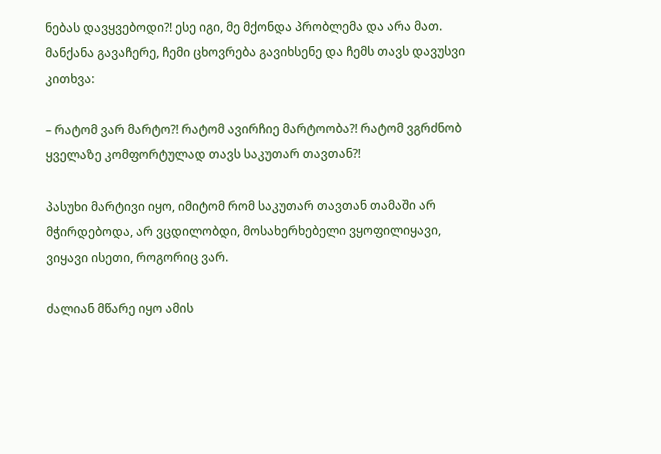ნებას დავყვებოდი?! ესე იგი, მე მქონდა პრობლემა და არა მათ. მანქანა გავაჩერე, ჩემი ცხოვრება გავიხსენე და ჩემს თავს დავუსვი კითხვა:

– რატომ ვარ მარტო?! რატომ ავირჩიე მარტოობა?! რატომ ვგრძნობ ყველაზე კომფორტულად თავს საკუთარ თავთან?!

პასუხი მარტივი იყო, იმიტომ რომ საკუთარ თავთან თამაში არ მჭირდებოდა, არ ვცდილობდი, მოსახერხებელი ვყოფილიყავი, ვიყავი ისეთი, როგორიც ვარ.

ძალიან მწარე იყო ამის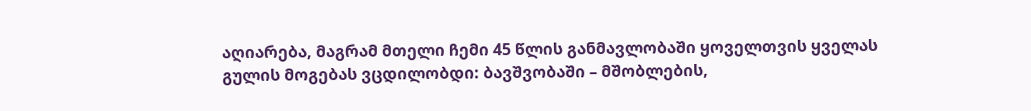აღიარება, მაგრამ მთელი ჩემი 45 წლის განმავლობაში ყოველთვის ყველას გულის მოგებას ვცდილობდი: ბავშვობაში – მშობლების,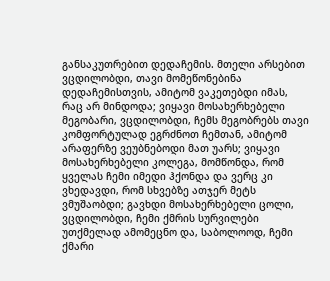განსაკუთრებით დედაჩემის. მთელი არსებით ვცდილობდი, თავი მომეწონებინა დედაჩემისთვის, ამიტომ ვაკეთებდი იმას, რაც არ მინდოდა; ვიყავი მოსახერხებელი მეგობარი, ვცდილობდი, ჩემს მეგობრებს თავი კომფორტულად ეგრძნოთ ჩემთან, ამიტომ არაფერზე ვეუბნებოდი მათ უარს; ვიყავი მოსახერხებელი კოლეგა, მომწონდა, რომ ყველას ჩემი იმედი ჰქონდა და ვერც კი ვხედავდი, რომ სხვებზე ათჯერ მეტს ვმუშაობდი; გავხდი მოსახერხებელი ცოლი, ვცდილობდი, ჩემი ქმრის სურვილები უთქმელად ამომეცნო და, საბოლოოდ, ჩემი ქმარი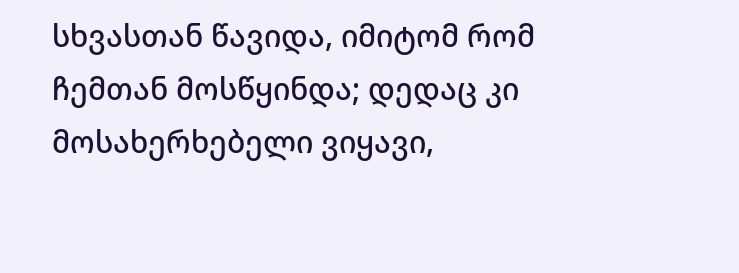სხვასთან წავიდა, იმიტომ რომ ჩემთან მოსწყინდა; დედაც კი მოსახერხებელი ვიყავი,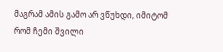მაგრამ ამის გამო არ ვწუხდი, იმიტომ რომ ჩემი შვილი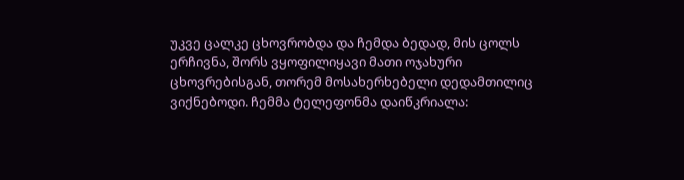უკვე ცალკე ცხოვრობდა და ჩემდა ბედად, მის ცოლს ერჩივნა, შორს ვყოფილიყავი მათი ოჯახური ცხოვრებისგან, თორემ მოსახერხებელი დედამთილიც ვიქნებოდი. ჩემმა ტელეფონმა დაიწკრიალა: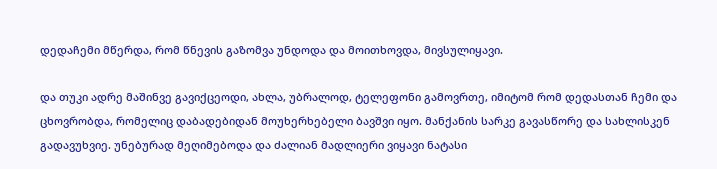დედაჩემი მწერდა, რომ წნევის გაზომვა უნდოდა და მოითხოვდა, მივსულიყავი.

და თუკი ადრე მაშინვე გავიქცეოდი, ახლა, უბრალოდ, ტელეფონი გამოვრთე, იმიტომ რომ დედასთან ჩემი და ცხოვრობდა, რომელიც დაბადებიდან მოუხერხებელი ბავშვი იყო. მანქანის სარკე გავასწორე და სახლისკენ გადავუხვიე. უნებურად მეღიმებოდა და ძალიან მადლიერი ვიყავი ნატასი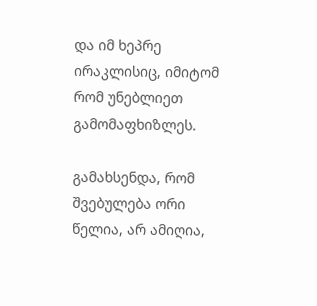და იმ ხეპრე ირაკლისიც, იმიტომ რომ უნებლიეთ გამომაფხიზლეს.

გამახსენდა, რომ შვებულება ორი წელია, არ ამიღია,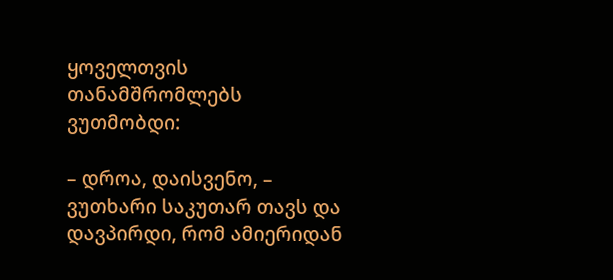ყოველთვის თანამშრომლებს ვუთმობდი:

– დროა, დაისვენო, – ვუთხარი საკუთარ თავს და დავპირდი, რომ ამიერიდან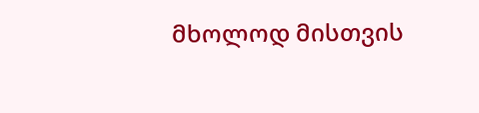მხოლოდ მისთვის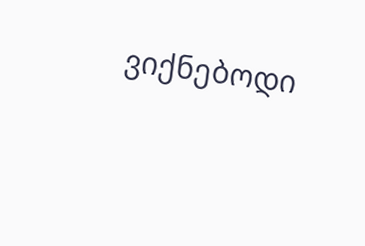ვიქნებოდი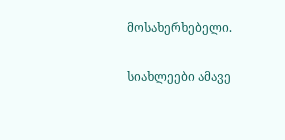მოსახერხებელი.

სიახლეები ამავე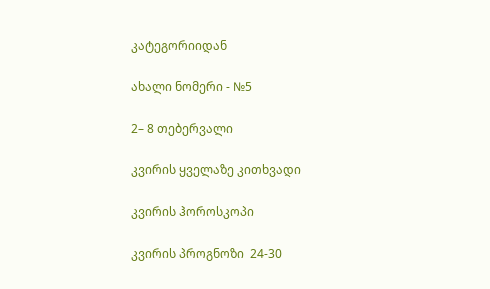კატეგორიიდან

ახალი ნომერი - №5

2– 8 თებერვალი

კვირის ყველაზე კითხვადი

კვირის ჰოროსკოპი

კვირის პროგნოზი  24-30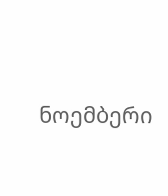ნოემბერი